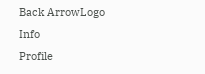Back ArrowLogo
Info
Profile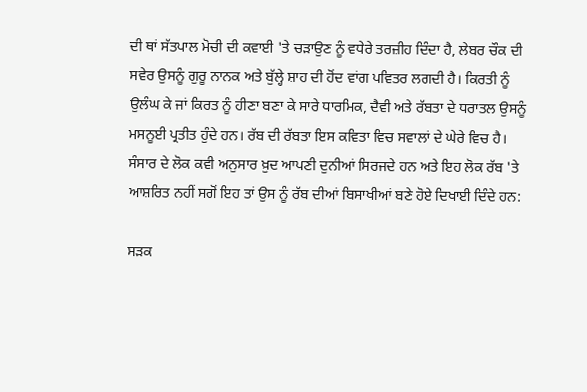ਦੀ ਥਾਂ ਸੱਤਪਾਲ ਮੋਚੀ ਦੀ ਕਵਾਈ 'ਤੇ ਚੜਾਉਣ ਨੂੰ ਵਧੇਰੇ ਤਰਜ਼ੀਹ ਦਿੰਦਾ ਹੈ, ਲੇਬਰ ਚੌਕ ਦੀ ਸਵੇਰ ਉਸਨੂੰ ਗੁਰੂ ਨਾਨਕ ਅਤੇ ਬੁੱਲ੍ਹੇ ਸ਼ਾਹ ਦੀ ਹੋਂਦ ਵਾਂਗ ਪਵਿਤਰ ਲਗਦੀ ਹੈ। ਕਿਰਤੀ ਨੂੰ ਉਲੰਘ ਕੇ ਜਾਂ ਕਿਰਤ ਨੂੰ ਹੀਣਾ ਬਣਾ ਕੇ ਸਾਰੇ ਧਾਰਮਿਕ, ਦੈਵੀ ਅਤੇ ਰੱਬਤਾ ਦੇ ਧਰਾਤਲ ਉਸਨੂੰ ਮਸਨੂਈ ਪ੍ਰਤੀਤ ਹੁੰਦੇ ਹਨ। ਰੱਬ ਦੀ ਰੱਬਤਾ ਇਸ ਕਵਿਤਾ ਵਿਚ ਸਵਾਲਾਂ ਦੇ ਘੇਰੇ ਵਿਚ ਹੈ। ਸੰਸਾਰ ਦੇ ਲੋਕ ਕਵੀ ਅਨੁਸਾਰ ਖ਼ੁਦ ਆਪਣੀ ਦੁਨੀਆਂ ਸਿਰਜਦੇ ਹਨ ਅਤੇ ਇਹ ਲੋਕ ਰੱਬ 'ਤੇ ਆਸ਼ਰਿਤ ਨਹੀਂ ਸਗੋਂ ਇਹ ਤਾਂ ਉਸ ਨੂੰ ਰੱਬ ਦੀਆਂ ਬਿਸਾਖੀਆਂ ਬਣੇ ਹੋਏ ਦਿਖਾਈ ਦਿੰਦੇ ਹਨ:

ਸੜਕ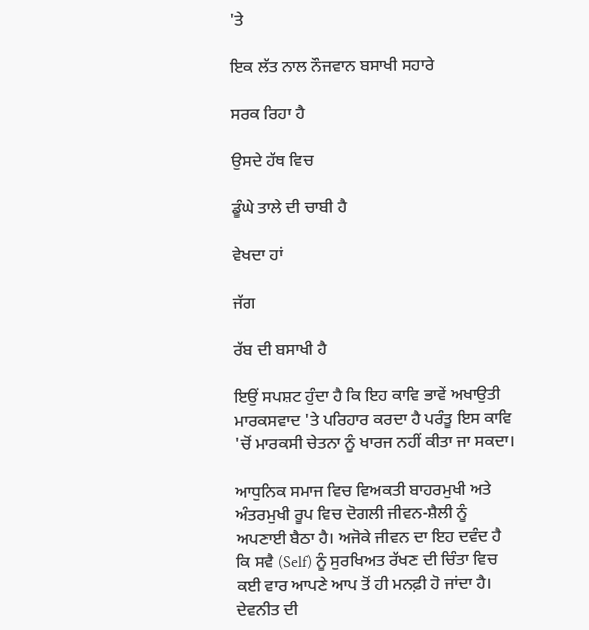'ਤੇ

ਇਕ ਲੱਤ ਨਾਲ ਨੌਜਵਾਨ ਬਸਾਖੀ ਸਹਾਰੇ

ਸਰਕ ਰਿਹਾ ਹੈ

ਉਸਦੇ ਹੱਥ ਵਿਚ

ਡੂੰਘੇ ਤਾਲੇ ਦੀ ਚਾਬੀ ਹੈ

ਵੇਖਦਾ ਹਾਂ

ਜੱਗ

ਰੱਬ ਦੀ ਬਸਾਖੀ ਹੈ

ਇਉਂ ਸਪਸ਼ਟ ਹੁੰਦਾ ਹੈ ਕਿ ਇਹ ਕਾਵਿ ਭਾਵੇਂ ਅਖਾਉਤੀ ਮਾਰਕਸਵਾਦ 'ਤੇ ਪਰਿਹਾਰ ਕਰਦਾ ਹੈ ਪਰੰਤੂ ਇਸ ਕਾਵਿ 'ਚੋਂ ਮਾਰਕਸੀ ਚੇਤਨਾ ਨੂੰ ਖਾਰਜ ਨਹੀਂ ਕੀਤਾ ਜਾ ਸਕਦਾ।

ਆਧੁਨਿਕ ਸਮਾਜ ਵਿਚ ਵਿਅਕਤੀ ਬਾਹਰਮੁਖੀ ਅਤੇ ਅੰਤਰਮੁਖੀ ਰੂਪ ਵਿਚ ਦੋਗਲੀ ਜੀਵਨ-ਸ਼ੈਲੀ ਨੂੰ ਅਪਣਾਈ ਬੈਠਾ ਹੈ। ਅਜੋਕੇ ਜੀਵਨ ਦਾ ਇਹ ਦਵੰਦ ਹੈ ਕਿ ਸਵੈ (Self) ਨੂੰ ਸੁਰਖਿਅਤ ਰੱਖਣ ਦੀ ਚਿੰਤਾ ਵਿਚ ਕਈ ਵਾਰ ਆਪਣੇ ਆਪ ਤੋਂ ਹੀ ਮਨਫ਼ੀ ਹੋ ਜਾਂਦਾ ਹੈ। ਦੇਵਨੀਤ ਦੀ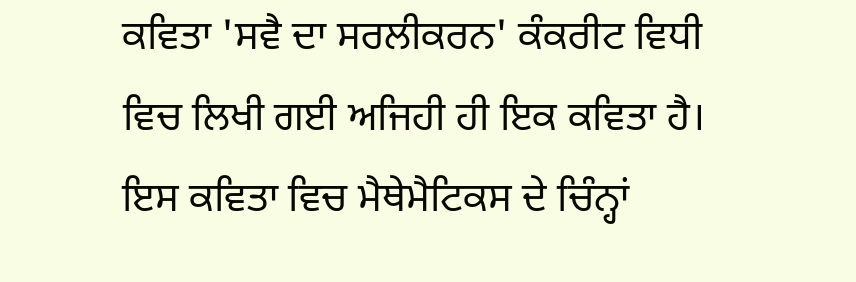ਕਵਿਤਾ 'ਸਵੈ ਦਾ ਸਰਲੀਕਰਨ' ਕੰਕਰੀਟ ਵਿਧੀ ਵਿਚ ਲਿਖੀ ਗਈ ਅਜਿਹੀ ਹੀ ਇਕ ਕਵਿਤਾ ਹੈ। ਇਸ ਕਵਿਤਾ ਵਿਚ ਮੈਥੇਮੈਟਿਕਸ ਦੇ ਚਿੰਨ੍ਹਾਂ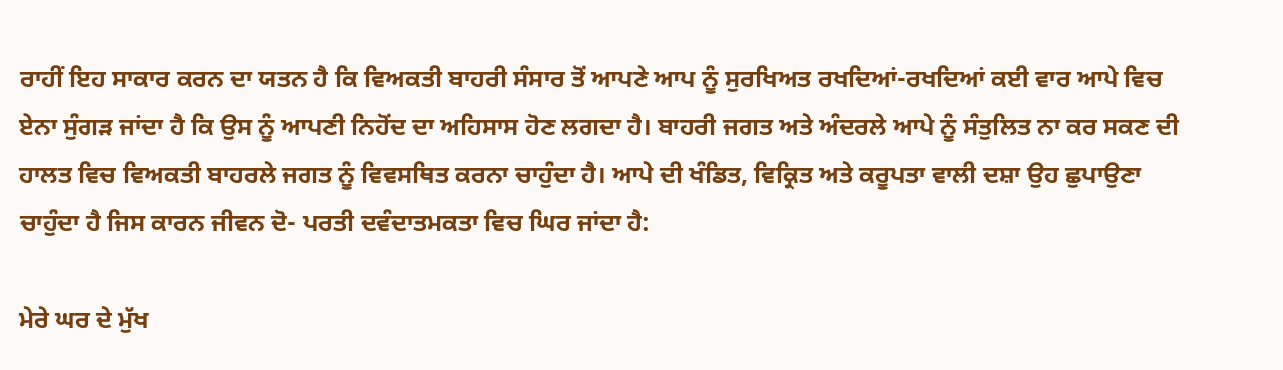ਰਾਹੀਂ ਇਹ ਸਾਕਾਰ ਕਰਨ ਦਾ ਯਤਨ ਹੈ ਕਿ ਵਿਅਕਤੀ ਬਾਹਰੀ ਸੰਸਾਰ ਤੋਂ ਆਪਣੇ ਆਪ ਨੂੰ ਸੁਰਖਿਅਤ ਰਖਦਿਆਂ-ਰਖਦਿਆਂ ਕਈ ਵਾਰ ਆਪੇ ਵਿਚ ਏਨਾ ਸੁੰਗੜ ਜਾਂਦਾ ਹੈ ਕਿ ਉਸ ਨੂੰ ਆਪਣੀ ਨਿਹੋਂਦ ਦਾ ਅਹਿਸਾਸ ਹੋਣ ਲਗਦਾ ਹੈ। ਬਾਹਰੀ ਜਗਤ ਅਤੇ ਅੰਦਰਲੇ ਆਪੇ ਨੂੰ ਸੰਤੁਲਿਤ ਨਾ ਕਰ ਸਕਣ ਦੀ ਹਾਲਤ ਵਿਚ ਵਿਅਕਤੀ ਬਾਹਰਲੇ ਜਗਤ ਨੂੰ ਵਿਵਸਥਿਤ ਕਰਨਾ ਚਾਹੁੰਦਾ ਹੈ। ਆਪੇ ਦੀ ਖੰਡਿਤ, ਵਿਕ੍ਰਿਤ ਅਤੇ ਕਰੂਪਤਾ ਵਾਲੀ ਦਸ਼ਾ ਉਹ ਛੁਪਾਉਣਾ ਚਾਹੁੰਦਾ ਹੈ ਜਿਸ ਕਾਰਨ ਜੀਵਨ ਦੋ- ਪਰਤੀ ਦਵੰਦਾਤਮਕਤਾ ਵਿਚ ਘਿਰ ਜਾਂਦਾ ਹੈ:

ਮੇਰੇ ਘਰ ਦੇ ਮੁੱਖ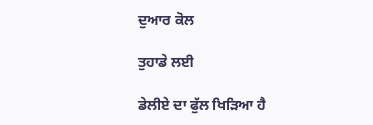ਦੁਆਰ ਕੋਲ

ਤੁਹਾਡੇ ਲਈ

ਡੇਲੀਏ ਦਾ ਫੁੱਲ ਖਿੜਿਆ ਹੈ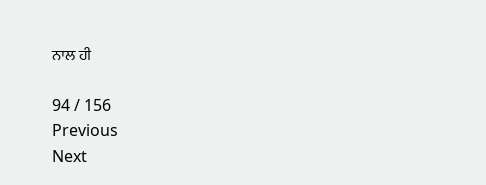ਨਾਲ ਹੀ

94 / 156
Previous
Next